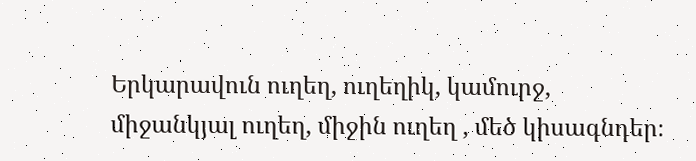Երկարավուն ուղեղ, ուղեղիկ, կամուրջ, միջանկյալ ուղեղ, միջին ուղեղ , մեծ կիսագնդեր։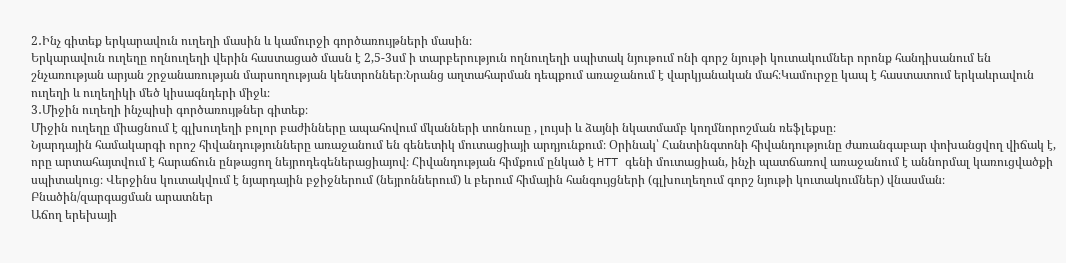2․Ինչ գիտեք երկարավուն ուղեղի մասին և կամուրջի գործառույթների մասին։
Երկարավուն ուղեղը ողնուղեղի վերին հաստացած մասն է 2,5-3սմ ի տարբերություն ողնուղեղի սպիտակ նյութում ոնի գորշ նյութի կուտակումներ որոնք հանդիսանում են շնչառության արյան շրջանառության մարսողության կենտրոններ։Նրանց աղտահարման դեպքում առաջանում է վարկյանական մահ։Կամուրջը կապ է հաստատում երկաևրավուն ուղեղի և ուղեղիկի մեծ կիսագնդերի միջև։
3․Միջին ուղեղի ինչպիսի գործառույթներ գիտեք։
Միջին ուղեղը միացնում է գլխուղեղի բոլոր բաժինները ապահովում մկանների տոնուսը , լույսի և ձայնի նկատմամբ կողմնորոշման ռեֆլեքսը։
Նյարդային համակարգի որոշ հիվանդությունները առաջանում են գենետիկ մուտացիայի արդյունքում։ Օրինակ՝ Հանտինգտոնի հիվանդությունը ժառանգաբար փոխանցվող վիճակ է, որը արտահայտվում է հարաճուն ընթացող նեյրոդեգեներացիայով։ Հիվանդության հիմքում ընկած է HTT գենի մուտացիան, ինչի պատճառով առաջանում է աննորմալ կառուցվածքի սպիտակուց։ Վերջինս կուտակվում է նյարդային բջիջներում (նեյրոններում) և բերում հիմային հանգույցների (գլխուղեղում գորշ նյութի կուտակումներ) վնասման։
Բնածին/զարգացման արատներ
Աճող երեխայի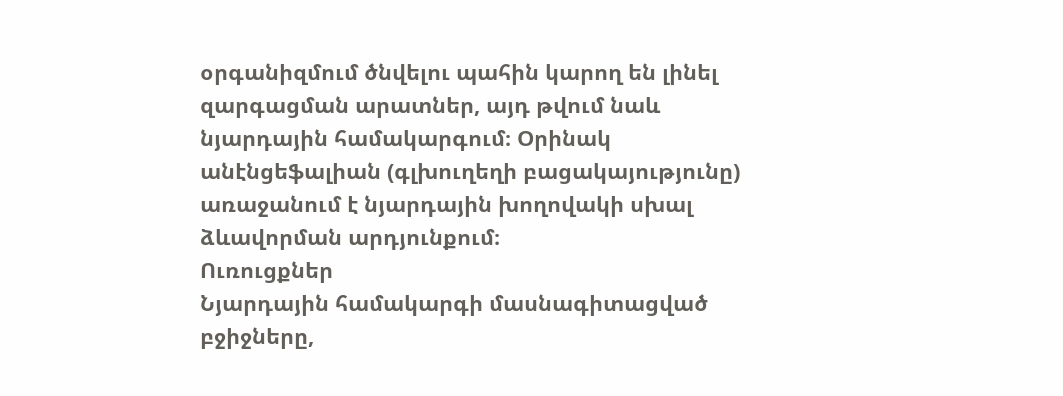օրգանիզմում ծնվելու պահին կարող են լինել զարգացման արատներ, այդ թվում նաև նյարդային համակարգում։ Օրինակ անէնցեֆալիան (գլխուղեղի բացակայությունը) առաջանում է նյարդային խողովակի սխալ ձևավորման արդյունքում։
Ուռուցքներ
Նյարդային համակարգի մասնագիտացված բջիջները,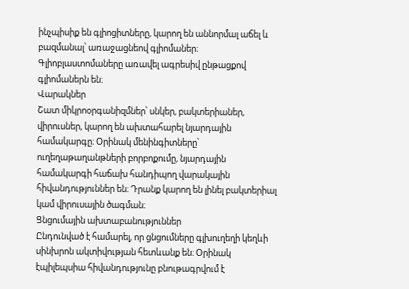ինչպիսիք են գլիոցիտները, կարող են աննորմալ աճել և բազմանալ՝ առաջացնեով գլիոմաներ։ Գլիոբլաստոմաները առավել ագրեսիվ ընթացքով գլիոմաներն են։
Վարակներ
Շատ միկրոօրգանիզմներ՝ սնկեր, բակտերիաներ, վիրուսներ, կարող են ախտահարել նյարդային համակարգը։ Օրինակ մենինգիտները՝ ուղեղաթաղանթների բորբոքումը, նյարդային համակարգի հաճախ հանդիպող վարակային հիվանդություններ են։ Դրանք կարող են լինել բակտերիալ կամ վիրուսային ծագման։
Ցնցումային ախտաբանություններ
Ընդունված է համարել, որ ցնցումները գլխուղեղի կեղևի սինխրոն ակտիվության հետևանք են։ Օրինակ էպիլեպսիա հիվանդությունը բնութագրվում է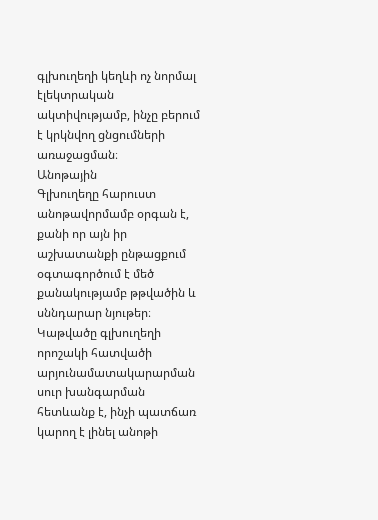գլխուղեղի կեղևի ոչ նորմալ էլեկտրական ակտիվությամբ, ինչը բերում է կրկնվող ցնցումների առաջացման։
Անոթային
Գլխուղեղը հարուստ անոթավորմամբ օրգան է, քանի որ այն իր աշխատանքի ընթացքում օգտագործում է մեծ քանակությամբ թթվածին և սննդարար նյութեր։ Կաթվածը գլխուղեղի որոշակի հատվածի արյունամատակարարման սուր խանգարման հետևանք է, ինչի պատճառ կարող է լինել անոթի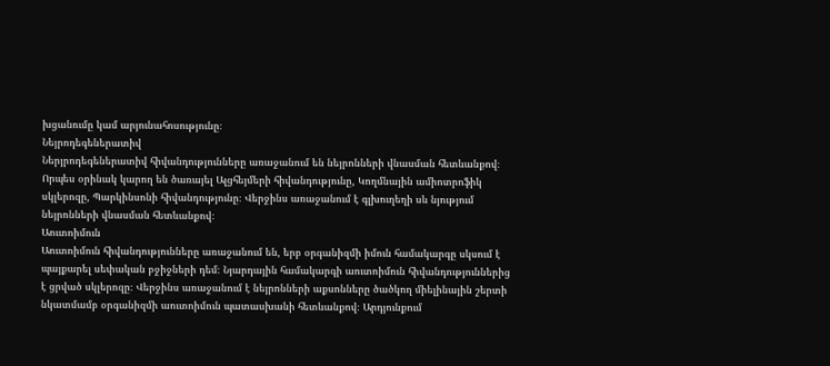խցանումը կամ արյունահոսությունը։
Նեյրոդեգեներատիվ
Ներյրոդեգեներատիվ հիվանդությունները առաջանում են նեյրոնների վնասման հետևանքով։ Որպես օրինակ կարող են ծառայել Ալցհեյմերի հիվանդությունը, Կողմնային ամիոտրոֆիկ սկլերոզը, Պարկինսոնի հիվանդությունը։ Վերջինս առաջանում է գլխուղեղի սև նյությում նեյրոնների վնասման հետևանքով։
Աուտոիմուն
Աուտոիմուն հիվանդությունները առաջանում են, երբ օրգանիզմի իմուն համակարգը սկսում է պայքարել սեփական բջիջների դեմ։ Նյարդային համակարգի աուտոիմուն հիվանդություններից է ցրված սկլերոզը։ Վերջինս առաջանում է նեյրոնների աքսոնները ծածկող միելինային շերտի նկատմամբ օրգանիզմի աուտոիմուն պատասխանի հետևանքով։ Արդյունքում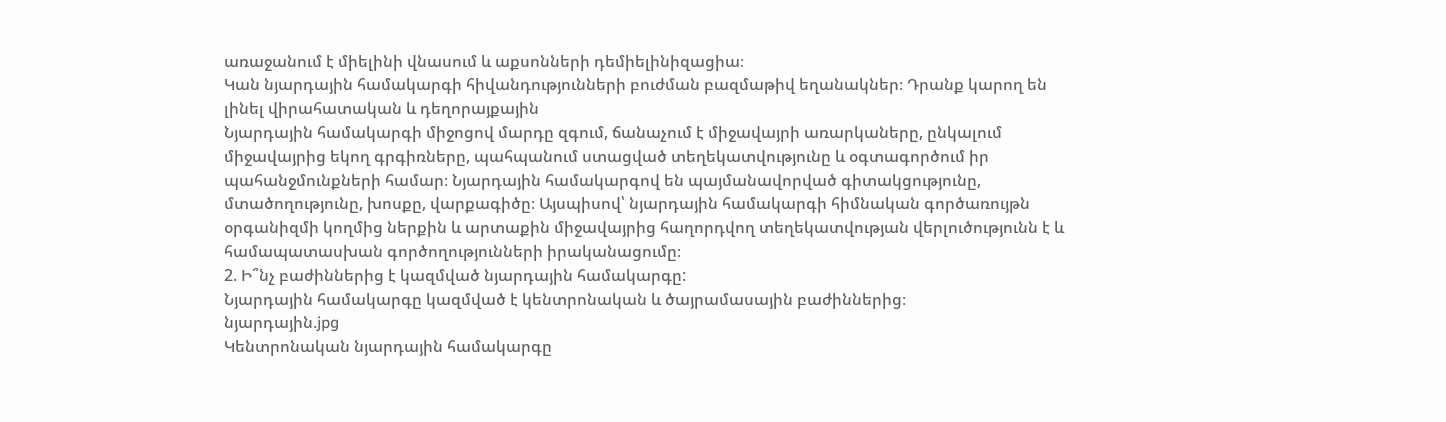առաջանում է միելինի վնասում և աքսոնների դեմիելինիզացիա։
Կան նյարդային համակարգի հիվանդությունների բուժման բազմաթիվ եղանակներ։ Դրանք կարող են լինել վիրահատական և դեղորայքային
Նյարդային համակարգի միջոցով մարդը զգում, ճանաչում է միջավայրի առարկաները, ընկալում միջավայրից եկող գրգիռները, պահպանում ստացված տեղեկատվությունը և օգտագործում իր պահանջմունքների համար։ Նյարդային համակարգով են պայմանավորված գիտակցությունը, մտածողությունը, խոսքը, վարքագիծը։ Այսպիսով՝ նյարդային համակարգի հիմնական գործառույթն օրգանիզմի կողմից ներքին և արտաքին միջավայրից հաղորդվող տեղեկատվության վերլուծությունն է և համապատասխան գործողությունների իրականացումը։
2. Ի՞նչ բաժիններից է կազմված նյարդային համակարգը:
Նյարդային համակարգը կազմված է կենտրոնական և ծայրամասային բաժիններից։
նյարդային.jpg
Կենտրոնական նյարդային համակարգը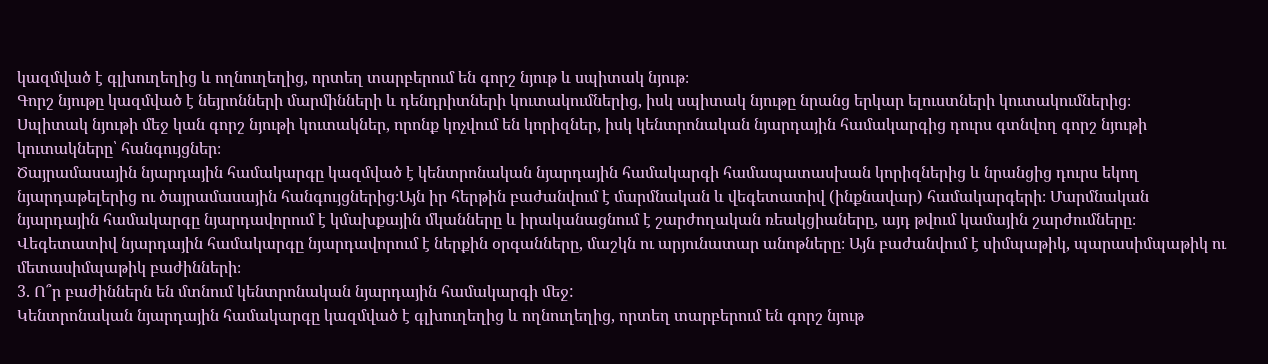կազմված է գլխուղեղից և ողնուղեղից, որտեղ տարբերում են գորշ նյութ և սպիտակ նյութ։
Գորշ նյութը կազմված է նեյրոնների մարմինների և դենդրիտների կուտակումներից, իսկ սպիտակ նյութը նրանց երկար ելուստների կուտակումներից։
Սպիտակ նյութի մեջ կան գորշ նյութի կուտակներ, որոնք կոչվում են կորիզներ, իսկ կենտրոնական նյարդային համակարգից դուրս գտնվող գորշ նյութի կուտակները՝ հանգույցներ։
Ծայրամասային նյարդային համակարգը կազմված է կենտրոնական նյարդային համակարգի համապատասխան կորիզներից և նրանցից դուրս եկող նյարդաթելերից ու ծայրամասային հանգույցներից։Այն իր հերթին բաժանվում է մարմնական և վեգետատիվ (ինքնավար) համակարգերի։ Մարմնական նյարդային համակարգը նյարդավորում է կմախքային մկանները և իրականացնում է շարժողական ռեակցիաները, այդ թվում կամային շարժումները։ Վեգետատիվ նյարդային համակարգը նյարդավորում է ներքին օրգանները, մաշկն ու արյունատար անոթները։ Այն բաժանվում է սիմպաթիկ, պարասիմպաթիկ ու մետասիմպաթիկ բաժինների։
3. Ո՞ր բաժիններն են մտնում կենտրոնական նյարդային համակարգի ﬔջ:
Կենտրոնական նյարդային համակարգը կազմված է գլխուղեղից և ողնուղեղից, որտեղ տարբերում են գորշ նյութ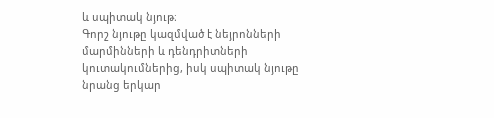և սպիտակ նյութ։
Գորշ նյութը կազմված է նեյրոնների մարմինների և դենդրիտների կուտակումներից, իսկ սպիտակ նյութը նրանց երկար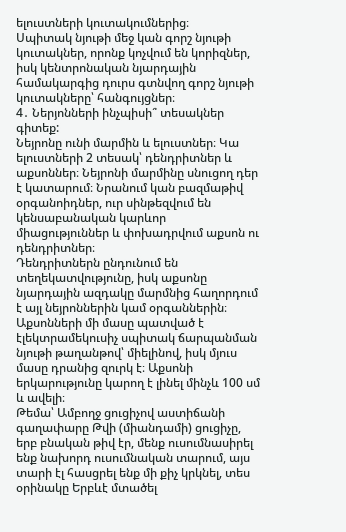ելուստների կուտակումներից։
Սպիտակ նյութի մեջ կան գորշ նյութի կուտակներ, որոնք կոչվում են կորիզներ, իսկ կենտրոնական նյարդային համակարգից դուրս գտնվող գորշ նյութի կուտակները՝ հանգույցներ։
4․ Ներյոնների ինչպիսի՞ տեսակներ գիտեք:
Նեյրոնը ունի մարմին և ելուստներ։ Կա ելուստների 2 տեսակ՝ դենդրիտներ և աքսոններ։ Նեյրոնի մարմինը սնուցող դեր է կատարում։ Նրանում կան բազմաթիվ օրգանոիդներ, ուր սինթեզվում են կենսաբանական կարևոր միացություններ և փոխադրվում աքսոն ու դենդրիտներ։
Դենդրիտներն ընդունում են տեղեկատվությունը, իսկ աքսոնը նյարդային ազդակը մարմնից հաղորդում է այլ նեյրոններին կամ օրգաններին։ Աքսոնների մի մասը պատված է էլեկտրամեկուսիչ սպիտակ ճարպանման նյութի թաղանթով՝ միելինով, իսկ մյուս մասը դրանից զուրկ է։ Աքսոնի երկարությունը կարող է լինել մինչև 100 սմ և ավելի։
Թեմա՝ Ամբողջ ցուցիչով աստիճանի գաղափարը Թվի (միանդամի) ցուցիչը, երբ բնական թիվ էր, մենք ուսումնասիրել ենք նախորդ ուսումնական տարում, այս տարի էլ հասցրել ենք մի քիչ կրկնել, տես օրինակը Երբևէ մտածել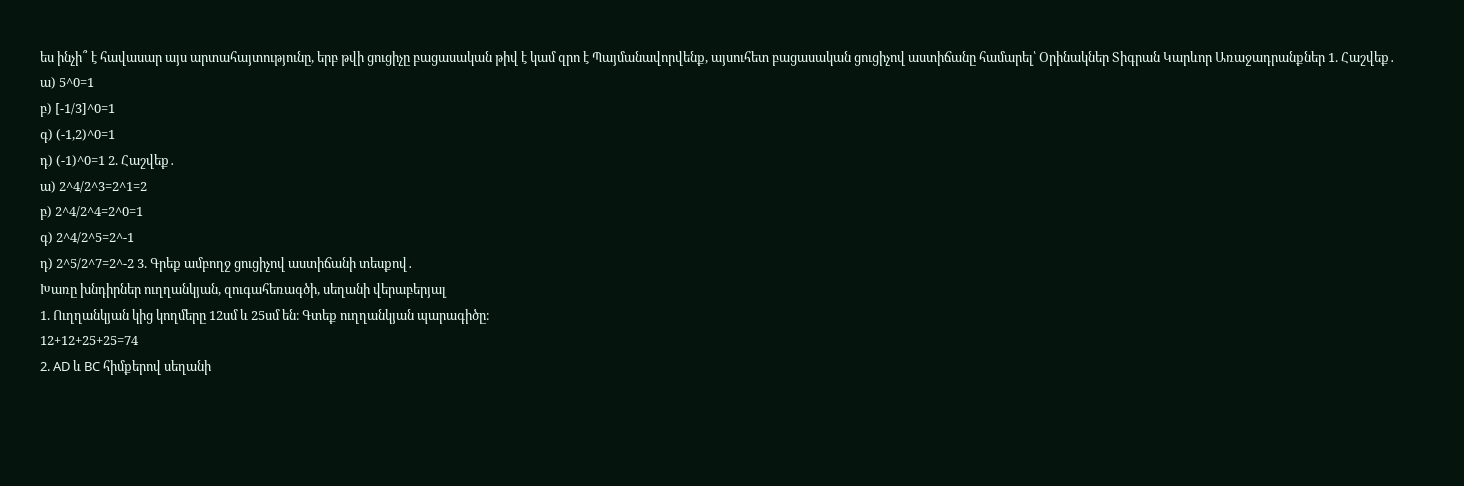ես ինչի՞ է հավասար այս արտահայտությունը, երբ թվի ցուցիչը բացասական թիվ է կամ զրո է Պայմանավորվենք, այսուհետ բացասական ցուցիչով աստիճանը համարել՝ Օրինակներ Տիգրան Կարևոր Առաջադրանքներ 1. Հաշվեք․
ա) 5^0=1
բ) [-1/3]^0=1
գ) (-1,2)^0=1
դ) (-1)^0=1 2. Հաշվեք․
ա) 2^4/2^3=2^1=2
բ) 2^4/2^4=2^0=1
գ) 2^4/2^5=2^-1
դ) 2^5/2^7=2^-2 3. Գրեք ամբողջ ցուցիչով աստիճանի տեսքով․
Խառը խնդիրներ ուղղանկյան, զուգահեռագծի, սեղանի վերաբերյալ
1. Ուղղանկյան կից կողմերը 12սմ և 25սմ են։ Գտեք ուղղանկյան պարագիծը։
12+12+25+25=74
2. AD և BC հիմքերով սեղանի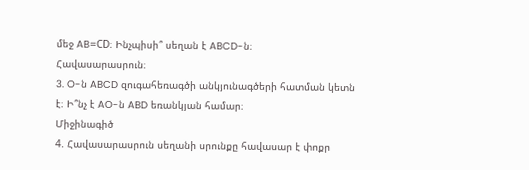մեջ AB=CD։ Ինչպիսի՞ սեղան է ABCD-ն։
Հավասարասրուն։
3. O-ն ABCD զուգահեռագծի անկյունագծերի հատման կետն է։ Ի՞նչ է AO-ն ABD եռանկյան համար։
Միջինագիծ
4. Հավասարասրուն սեղանի սրունքը հավասար է փոքր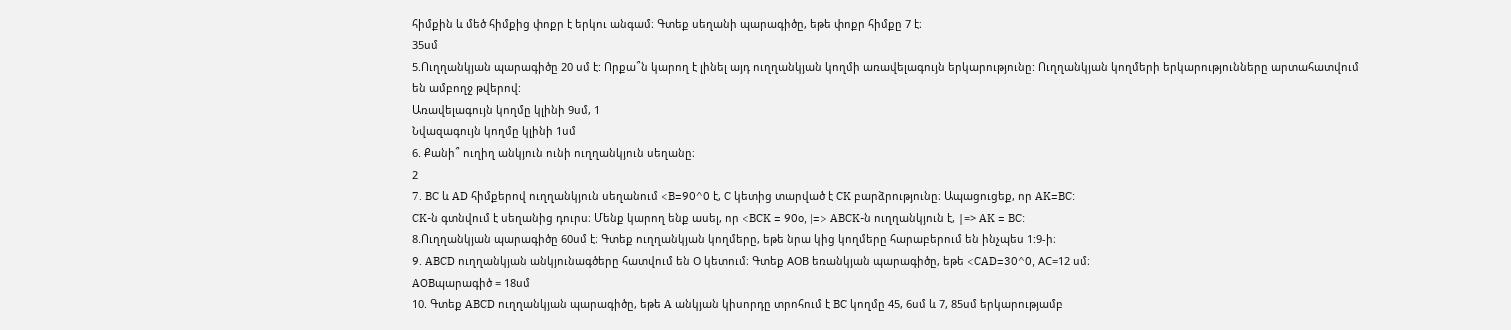հիմքին և մեծ հիմքից փոքր է երկու անգամ։ Գտեք սեղանի պարագիծը, եթե փոքր հիմքը 7 է։
35սմ
5.Ուղղանկյան պարագիծը 20 սմ է: Որքա՞ն կարող է լինել այդ ուղղանկյան կողմի առավելագույն երկարությունը: Ուղղանկյան կողմերի երկարությունները արտահատվում են ամբողջ թվերով:
Առավելագույն կողմը կլինի 9սմ, 1
Նվազագույն կողմը կլինի 1սմ
6. Քանի՞ ուղիղ անկյուն ունի ուղղանկյուն սեղանը։
2
7. BC և AD հիմքերով ուղղանկյուն սեղանում <B=90^0 է, C կետից տարված է CK բարձրությունը։ Ապացուցեք, որ AK=BC:
CK-ն գտնվում է սեղանից դուրս։ Մենք կարող ենք ասել, որ <BCK = 90o, |=> ABCK-ն ուղղանկյուն է, |=> AK = BC:
8.Ուղղանկյան պարագիծը 60սմ է։ Գտեք ուղղանկյան կողմերը, եթե նրա կից կողմերը հարաբերում են ինչպես 1:9-ի։
9. ABCD ուղղանկյան անկյունագծերը հատվում են О կետում։ Գտեք АОB եռանկյան պարագիծը, եթե <CAD=30^0, АC=12 սմ։
AOBպարագիծ = 18սմ
10. Գտեք ABCD ուղղանկյան պարագիծը, եթե A անկյան կիսորդը տրոհում է BC կողմը 45, 6սմ և 7, 85սմ երկարությամբ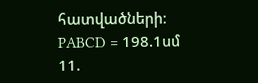հատվածների։
PABCD = 198.1սմ
11.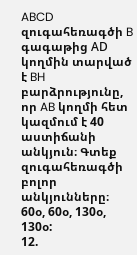ABCD զուգահեռագծի B գագաթից АD կողմին տարված է BH բարձրությունը, որ AB կողմի հետ կազմում է 40 աստիճանի անկյուն։ Գտեք զուգահեռագծի բոլոր անկյունները։
60օ, 60օ, 130օ, 130օ:
12.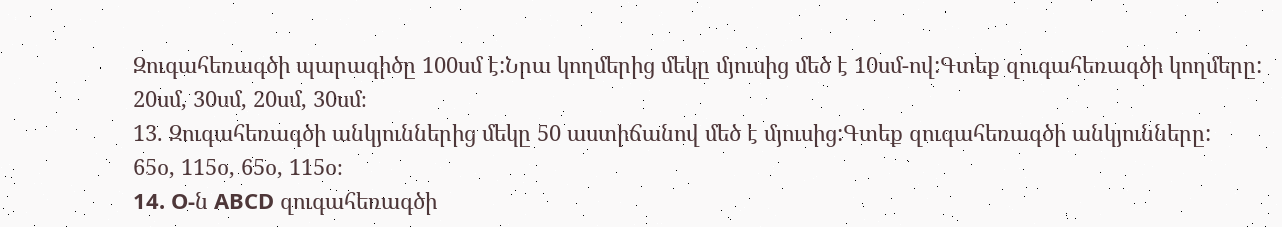Զուգահեռագծի պարագիծը 100սմ է:Նրա կողմերից մեկը մյուսից մեծ է 10սմ-ով:Գտեք զուգահեռագծի կողմերը:
20սմ, 30սմ, 20սմ, 30սմ։
13. Զուգահեռագծի անկյուններից մեկը 50 աստիճանով մեծ է մյուսից:Գտեք զուգահեռագծի անկյունները:
65օ, 115օ, 65օ, 115օ։
14. O-ն ABCD զուգահեռագծի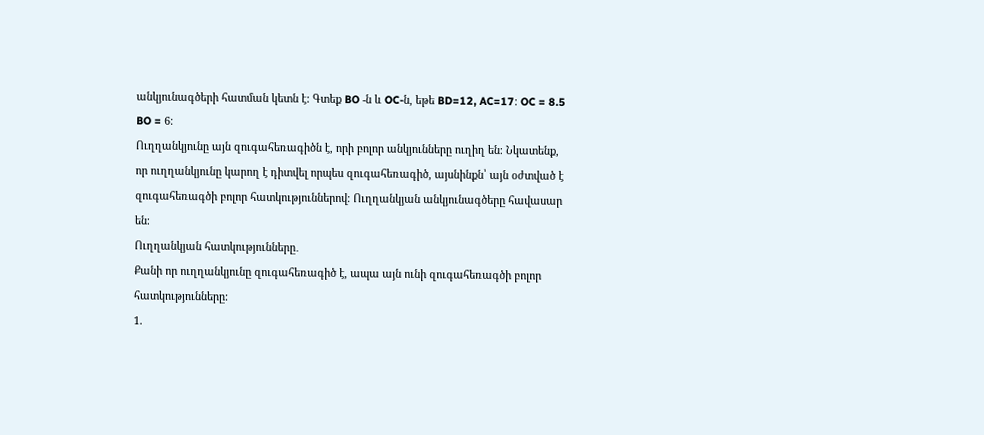անկյունագծերի հատման կետն է: Գտեք BO -ն և OC-ն, եթե BD=12, AC=17։ OC = 8.5 BO = 6։
Ուղղանկյունը այն զուգահեռագիծն է, որի բոլոր անկյունները ուղիղ են։ Նկատենք, որ ուղղանկյունը կարող է դիտվել որպես զուգահեռագիծ, այսնինքն՝ այն օժտված է զուգահեռագծի բոլոր հատկություններով։ Ուղղանկյան անկյունագծերը հավասար են։
Ուղղանկյան հատկությունները․
Քանի որ ուղղանկյունը զուգահեռագիծ է, ապա այն ունի զուգահեռագծի բոլոր հատկությունները:
1.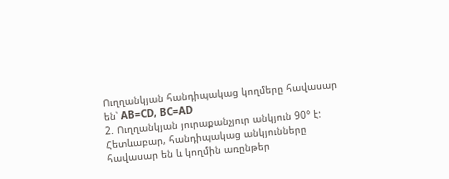Ուղղանկյան հանդիպակաց կողմերը հավասար են՝ AB=CD, BC=AD
2. Ուղղանկյան յուրաքանչյուր անկյուն 90° է:
Հետևաբար, հանդիպակաց անկյունները հավասար են և կողմին առընթեր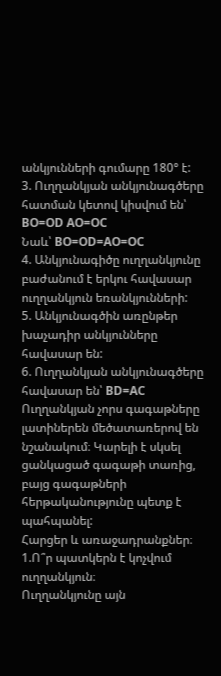անկյունների գումարը 180° է:
3. Ուղղանկյան անկյունագծերը հատման կետով կիսվում են՝ BO=OD AO=OC
Նաև՝ BO=OD=AO=OC
4. Անկյունագիծը ուղղանկյունը բաժանում է երկու հավասար ուղղանկյուն եռանկյունների:
5. Անկյունագծին առընթեր խաչադիր անկյունները հավասար են:
6. Ուղղանկյան անկյունագծերը հավասար են՝ BD=AC
Ուղղանկյան չորս գագաթները լատիներեն մեծատառերով են նշանակում։ Կարելի է սկսել ցանկացած գագաթի տառից, բայց գագաթների հերթականությունը պետք է պահպանել:
Հարցեր և առաջադրանքներ։ 1.Ո՞ր պատկերն է կոչվում ուղղանկյուն։
Ուղղանկյունը այն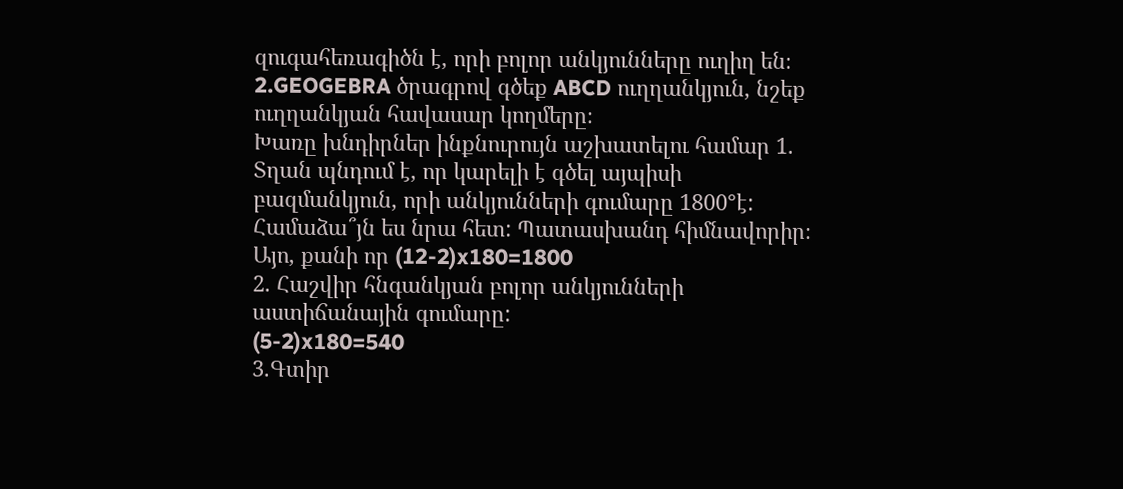զուգահեռագիծն է, որի բոլոր անկյունները ուղիղ են։
2.GEOGEBRA ծրագրով գծեք ABCD ուղղանկյուն, նշեք ուղղանկյան հավասար կողմերը։
Խառը խնդիրներ ինքնուրույն աշխատելու համար 1. Տղան պնդում է, որ կարելի է գծել այպիսի բազմանկյուն, որի անկյունների գումարը 1800°է: Համաձա՞յն ես նրա հետ: Պատասխանդ հիմնավորիր։
Այո, քանի որ (12-2)x180=1800
2. Հաշվիր հնգանկյան բոլոր անկյունների աստիճանային գումարը:
(5-2)x180=540
3.Գտիր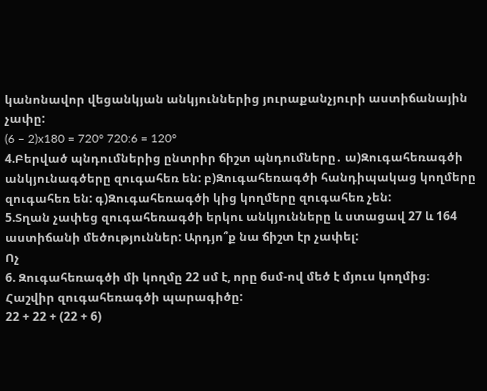կանոնավոր վեցանկյան անկյուններից յուրաքանչյուրի աստիճանային չափը:
(6 – 2)x180 = 720° 720:6 = 120°
4.Բերված պնդումներից ընտրիր ճիշտ պնդումները․ ա)Զուգահեռագծի անկյունագծերը զուգահեռ են: բ)Զուգահեռագծի հանդիպակաց կողմերը զուգահեռ են: գ)Զուգահեռագծի կից կողմերը զուգահեռ չեն:
5.Տղան չափեց զուգահեռագծի երկու անկյունները և ստացավ 27 և 164 աստիճանի մեծություններ: Արդյո՞ք նա ճիշտ էր չափել:
Ոչ
6. Զուգահեռագծի մի կողմը 22 սմ է, որը 6սմ-ով մեծ է մյուս կողմից։ Հաշվիր զուգահեռագծի պարագիծը:
22 + 22 + (22 + 6)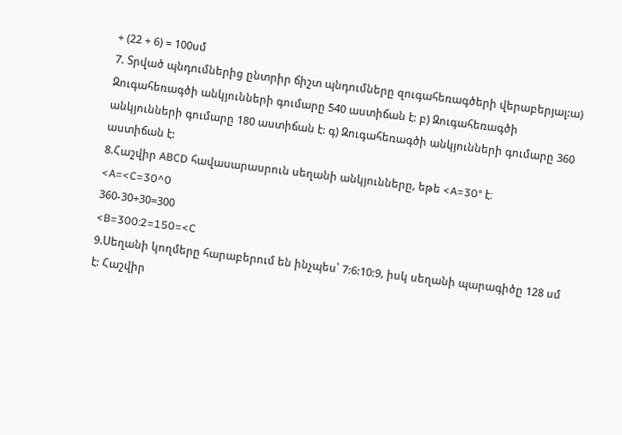+ (22 + 6) = 100սմ
7. Տրված պնդումներից ընտրիր ճիշտ պնդումները զուգահեռագծերի վերաբերյալ:ա) Զուգահեռագծի անկյունների գումարը 540 աստիճան է: բ) Զուգահեռագծի անկյունների գումարը 180 աստիճան է: գ) Զուգահեռագծի անկյունների գումարը 360 աստիճան է:
8.Հաշվիր ABCD հավասարասրուն սեղանի անկյունները, եթե <A=30° է։
<A=<C=30^0
360-30+30=300
<B=300:2=150=<C
9.Սեղանի կողմերը հարաբերում են ինչպես՝ 7:6:10:9, իսկ սեղանի պարագիծը 128 սմ է: Հաշվիր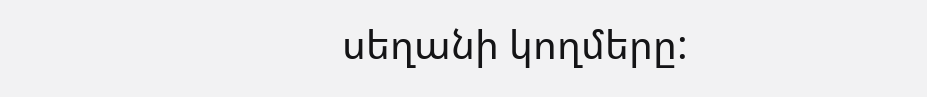սեղանի կողմերը: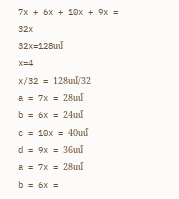7x + 6x + 10x + 9x = 32x
32x=128սմ
x=4
x/32 = 128սմ/32
a = 7x = 28սմ
b = 6x = 24սմ
c = 10x = 40սմ
d = 9x = 36սմ
a = 7x = 28սմ
b = 6x =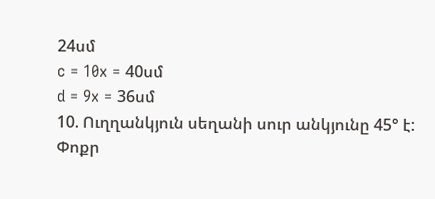24սմ
c = 10x = 40սմ
d = 9x = 36սմ
10. Ուղղանկյուն սեղանի սուր անկյունը 45° է: Փոքր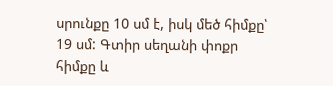սրունքը 10 սմ է, իսկ մեծ հիմքը՝ 19 սմ: Գտիր սեղանի փոքր հիմքը և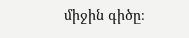միջին գիծը։